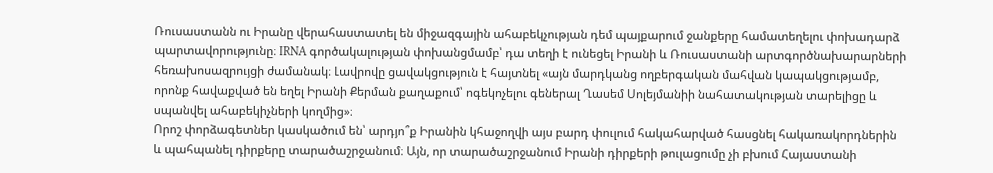Ռուսաստանն ու Իրանը վերահաստատել են միջազգային ահաբեկչության դեմ պայքարում ջանքերը համատեղելու փոխադարձ պարտավորությունը։ IRNA գործակալության փոխանցմամբ՝ դա տեղի է ունեցել Իրանի և Ռուսաստանի արտգործնախարարների հեռախոսազրույցի ժամանակ։ Լավրովը ցավակցություն է հայտնել «այն մարդկանց ողբերգական մահվան կապակցությամբ, որոնք հավաքված են եղել Իրանի Քերման քաղաքում՝ ոգեկոչելու գեներալ Ղասեմ Սոլեյմանիի նահատակության տարելիցը և սպանվել ահաբեկիչների կողմից»։
Որոշ փորձագետներ կասկածում են՝ արդյո՞ք Իրանին կհաջողվի այս բարդ փուլում հակահարված հասցնել հակառակորդներին և պահպանել դիրքերը տարածաշրջանում։ Այն, որ տարածաշրջանում Իրանի դիրքերի թուլացումը չի բխում Հայաստանի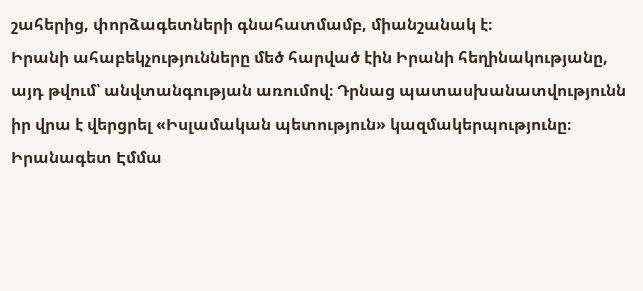շահերից, փորձագետների գնահատմամբ, միանշանակ է։
Իրանի ահաբեկչությունները մեծ հարված էին Իրանի հեղինակությանը, այդ թվում՝ անվտանգության առումով։ Դրնաց պատասխանատվությունն իր վրա է վերցրել «Իսլամական պետություն» կազմակերպությունը։ Իրանագետ Էմմա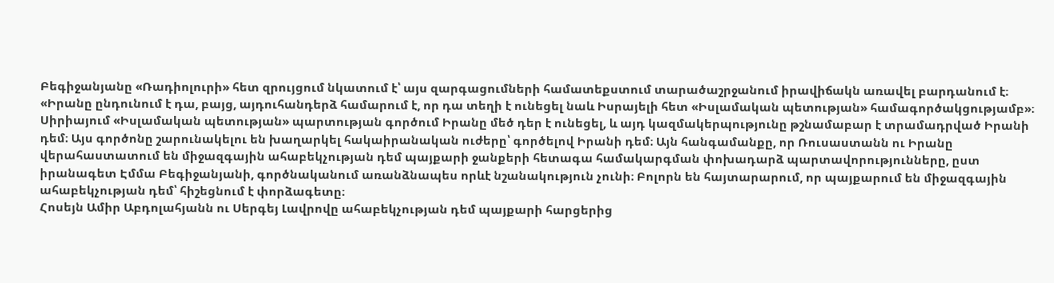Բեգիջանյանը «Ռադիոլուրի» հետ զրույցում նկատում է՝ այս զարգացումների համատեքստում տարածաշրջանում իրավիճակն առավել բարդանում է։
«Իրանը ընդունում է դա, բայց, այդուհանդերձ համարում է, որ դա տեղի է ունեցել նաև Իսրայելի հետ «Իսլամական պետության» համագործակցությամբ»։
Սիրիայում «Իսլամական պետության» պարտության գործում Իրանը մեծ դեր է ունեցել, և այդ կազմակերպությունը թշնամաբար է տրամադրված Իրանի դեմ։ Այս գործոնը շարունակելու են խաղարկել հակաիրանական ուժերը՝ գործելով Իրանի դեմ։ Այն հանգամանքը, որ Ռուսաստանն ու Իրանը վերահաստատում են միջազգային ահաբեկչության դեմ պայքարի ջանքերի հետագա համակարգման փոխադարձ պարտավորությունները, ըստ իրանագետ Էմմա Բեգիջանյանի, գործնականում առանձնապես որևէ նշանակություն չունի։ Բոլորն են հայտարարում, որ պայքարում են միջազգային ահաբեկչության դեմ՝ հիշեցնում է փորձագետը։
Հոսեյն Ամիր Աբդոլահյանն ու Սերգեյ Լավրովը ահաբեկչության դեմ պայքարի հարցերից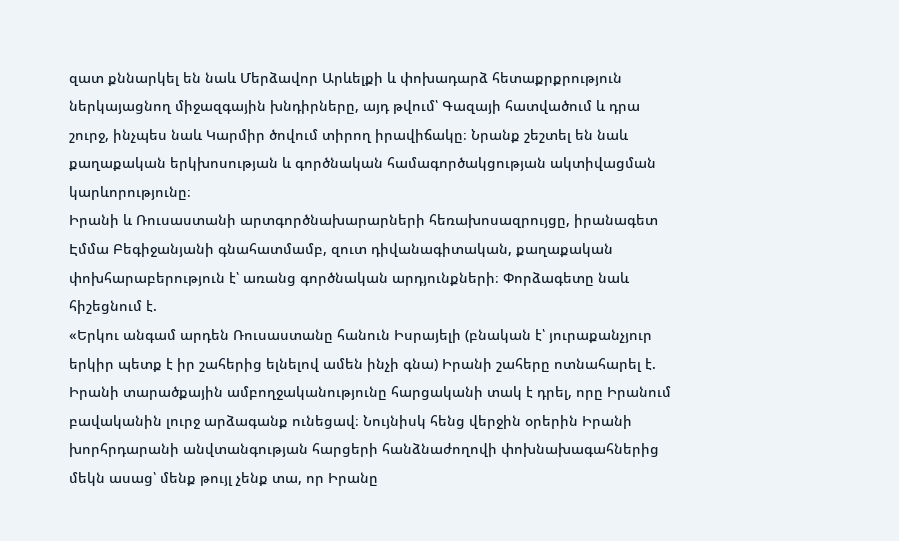զատ քննարկել են նաև Մերձավոր Արևելքի և փոխադարձ հետաքրքրություն ներկայացնող միջազգային խնդիրները, այդ թվում՝ Գազայի հատվածում և դրա շուրջ, ինչպես նաև Կարմիր ծովում տիրող իրավիճակը։ Նրանք շեշտել են նաև քաղաքական երկխոսության և գործնական համագործակցության ակտիվացման կարևորությունը։
Իրանի և Ռուսաստանի արտգործնախարարների հեռախոսազրույցը, իրանագետ Էմմա Բեգիջանյանի գնահատմամբ, զուտ դիվանագիտական, քաղաքական փոխհարաբերություն է՝ առանց գործնական արդյունքների։ Փորձագետը նաև հիշեցնում է.
«Երկու անգամ արդեն Ռուսաստանը հանուն Իսրայելի (բնական է՝ յուրաքանչյուր երկիր պետք է իր շահերից ելնելով ամեն ինչի գնա) Իրանի շահերը ոտնահարել է. Իրանի տարածքային ամբողջականությունը հարցականի տակ է դրել, որը Իրանում բավականին լուրջ արձագանք ունեցավ։ Նույնիսկ հենց վերջին օրերին Իրանի խորհրդարանի անվտանգության հարցերի հանձնաժողովի փոխնախագահներից մեկն ասաց՝ մենք թույլ չենք տա, որ Իրանը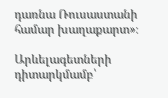դառնա Ռուսաստանի համար խաղաքարտ»։

Արևելագետների դիտարկմամբ՝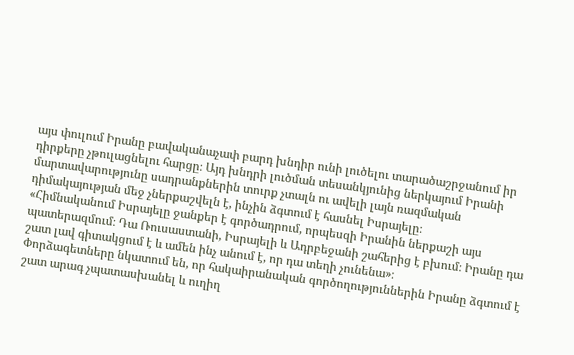այս փուլում Իրանը բավականաչափ բարդ խնդիր ունի լուծելու տարածաշրջանում իր դիրքերը չթուլացնելու հարցը։ Այդ խնդրի լուծման տեսանկյունից ներկայում Իրանի մարտավարությունը սադրանքներին տուրք չտալն ու ավելի լայն ռազմական դիմակայության մեջ չներքաշվելն է, ինչին ձգտում է հասնել Իսրայելը։
«Հիմնականում Իսրայելը ջանքեր է գործադրում, որպեսզի Իրանին ներքաշի այս պատերազմում։ Դա Ռուսաստանի, Իսրայելի և Ադրբեջանի շահերից է բխում։ Իրանը դա շատ լավ գիտակցում է և ամեն ինչ անում է, որ դա տեղի չունենա»։
Փորձագետները նկատում են, որ հակաիրանական գործողություններին Իրանը ձգտում է շատ արագ չպատասխանել և ուղիղ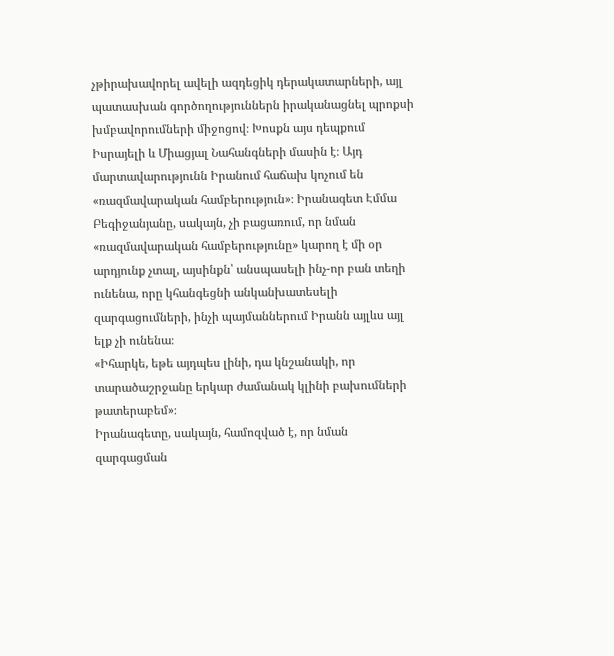չթիրախավորել ավելի ազդեցիկ դերակատարների, այլ պատասխան գործողություններն իրականացնել պրոքսի խմբավորումների միջոցով։ Խոսքն այս դեպքում Իսրայելի և Միացյալ Նահանգների մասին է։ Այդ մարտավարությունն Իրանում հաճախ կոչում են «ռազմավարական համբերություն»։ Իրանագետ Էմմա Բեգիջանյանը, սակայն, չի բացառում, որ նման «ռազմավարական համբերությունը» կարող է մի օր արդյունք չտալ, այսինքն՝ անսպասելի ինչ-որ բան տեղի ունենա, որը կհանգեցնի անկանխատեսելի զարգացումների, ինչի պայմաններում Իրանն այլևս այլ ելք չի ունենա։
«Իհարկե, եթե այդպես լինի, դա կնշանակի, որ տարածաշրջանը երկար ժամանակ կլինի բախումների թատերաբեմ»։
Իրանագետը, սակայն, համոզված է, որ նման զարգացման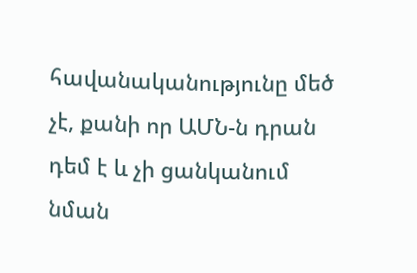հավանականությունը մեծ չէ, քանի որ ԱՄՆ-ն դրան դեմ է և չի ցանկանում նման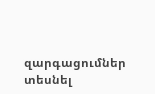զարգացումներ տեսնել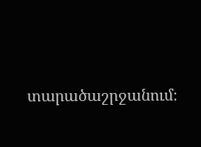տարածաշրջանում։